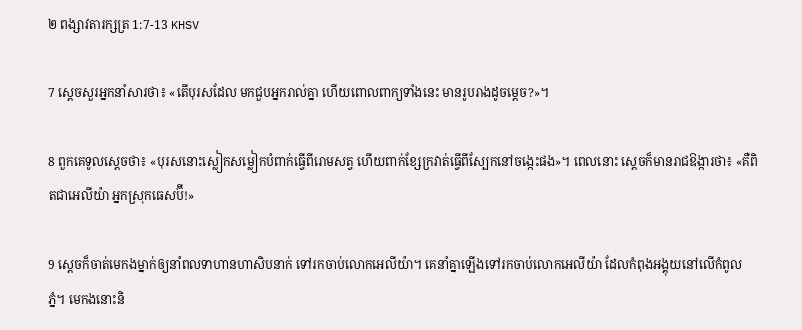២ ពង្សា‌វតារ‌ក្សត្រ 1:7-13 KHSV

7 ស្ដេចសួរអ្នកនាំសារថា៖ «តើបុរសដែល មកជួបអ្នករាល់គ្នា ហើយពោលពាក្យទាំងនេះ មានរូបរាងដូចម្ដេច?»។

8 ពួកគេទូលស្ដេចថា៖ «បុរសនោះស្លៀកសម្លៀក‌បំពាក់ធ្វើពីរោមសត្វ ហើយពាក់ខ្សែក្រវាត់ធ្វើពីស្បែកនៅចង្កេះផង»។ ពេលនោះ ស្ដេចក៏មានរាជ‌ឱង្ការថា៖ «គឺពិតជាអេលីយ៉ា អ្នកស្រុកធេស‌ប៊ី!»

9 ស្ដេចក៏ចាត់មេកងម្នាក់ឲ្យនាំពលទាហានហា‌សិបនាក់ ទៅរកចាប់លោកអេលីយ៉ា។ គេនាំគ្នាឡើងទៅរកចាប់លោកអេលីយ៉ា ដែលកំពុងអង្គុយនៅលើកំពូលភ្នំ។ មេកងនោះនិ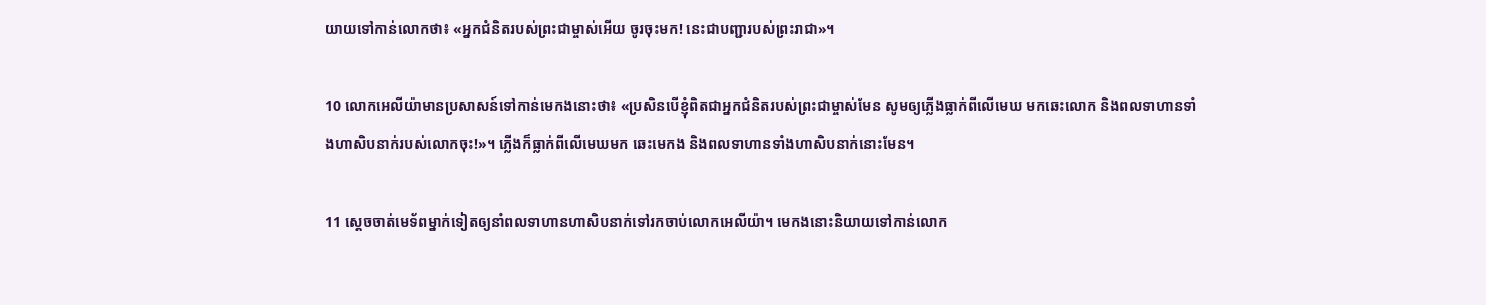យាយទៅកាន់លោកថា៖ «អ្នកជំនិតរបស់ព្រះ‌ជាម្ចាស់អើយ ចូរចុះមក! នេះជាបញ្ជារបស់ព្រះ‌រាជា»។

10 លោកអេលីយ៉ាមានប្រសាសន៍ទៅកាន់មេកងនោះថា៖ «ប្រសិនបើខ្ញុំពិតជាអ្នកជំនិតរបស់ព្រះ‌ជាម្ចាស់មែន សូមឲ្យភ្លើងធ្លាក់ពីលើមេឃ មកឆេះលោក និងពលទាហានទាំងហា‌សិបនាក់របស់លោកចុះ!»។ ភ្លើងក៏ធ្លាក់ពីលើមេឃមក ឆេះមេកង និងពលទាហានទាំងហា‌សិបនាក់នោះមែន។

11 ស្ដេចចាត់មេ‌ទ័ពម្នាក់ទៀតឲ្យនាំពលទាហានហា‌សិបនាក់ទៅរកចាប់លោកអេលីយ៉ា។ មេកងនោះនិយាយទៅកាន់លោក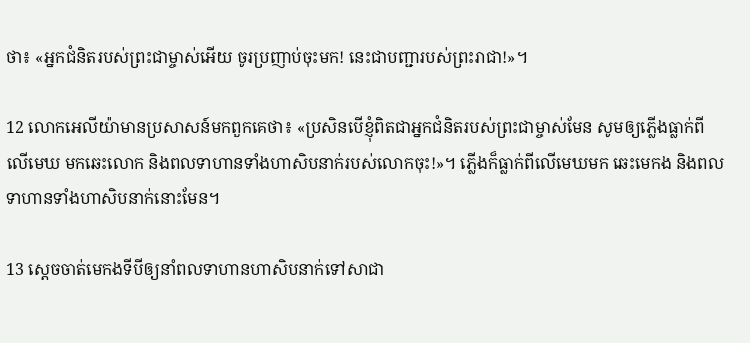ថា៖ «អ្នកជំនិតរបស់ព្រះ‌ជាម្ចាស់អើយ ចូរប្រញាប់ចុះមក! នេះជាបញ្ជារបស់ព្រះ‌រាជា!»។

12 លោកអេលីយ៉ាមានប្រសាសន៍មកពួកគេថា៖ «ប្រសិនបើខ្ញុំពិតជាអ្នកជំនិតរបស់ព្រះ‌ជាម្ចាស់មែន សូមឲ្យភ្លើងធ្លាក់ពីលើមេឃ មកឆេះលោក និងពលទាហានទាំងហា‌សិបនាក់របស់លោកចុះ!»។ ភ្លើងក៏ធ្លាក់ពីលើមេឃមក ឆេះមេកង និងពលទាហានទាំងហា‌សិបនាក់នោះមែន។

13 ស្ដេចចាត់មេកងទីបីឲ្យនាំពលទាហានហា‌សិបនាក់ទៅសាជា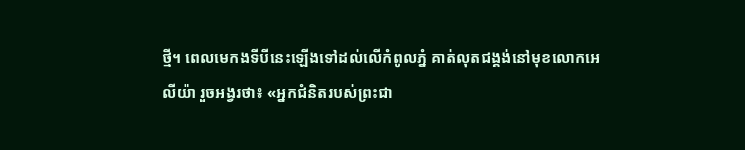ថ្មី។ ពេលមេកងទីបីនេះឡើងទៅដល់លើកំពូលភ្នំ គាត់លុតជង្គង់នៅមុខលោកអេលីយ៉ា រួចអង្វរថា៖ «អ្នកជំនិតរបស់ព្រះ‌ជា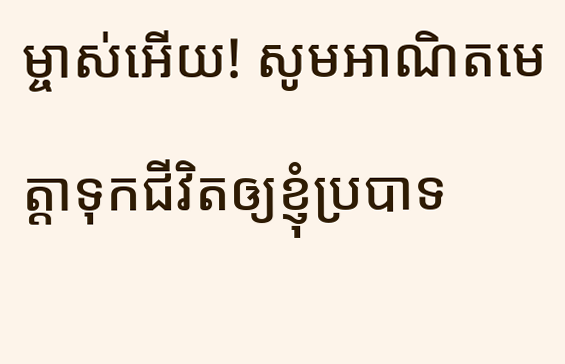ម្ចាស់អើយ! សូមអាណិតមេត្តាទុកជីវិតឲ្យខ្ញុំប្របាទ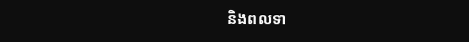និងពលទា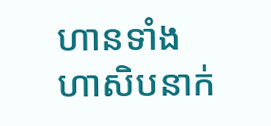ហានទាំងហា‌សិបនាក់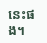នេះផង។